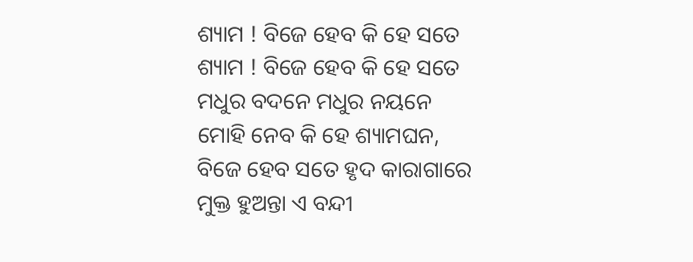ଶ୍ୟାମ ! ବିଜେ ହେବ କି ହେ ସତେ
ଶ୍ୟାମ ! ବିଜେ ହେବ କି ହେ ସତେ
ମଧୁର ବଦନେ ମଧୁର ନୟନେ
ମୋହି ନେବ କି ହେ ଶ୍ୟାମଘନ,
ବିଜେ ହେବ ସତେ ହୃଦ କାରାଗାରେ
ମୁକ୍ତ ହୁଅନ୍ତା ଏ ବନ୍ଦୀ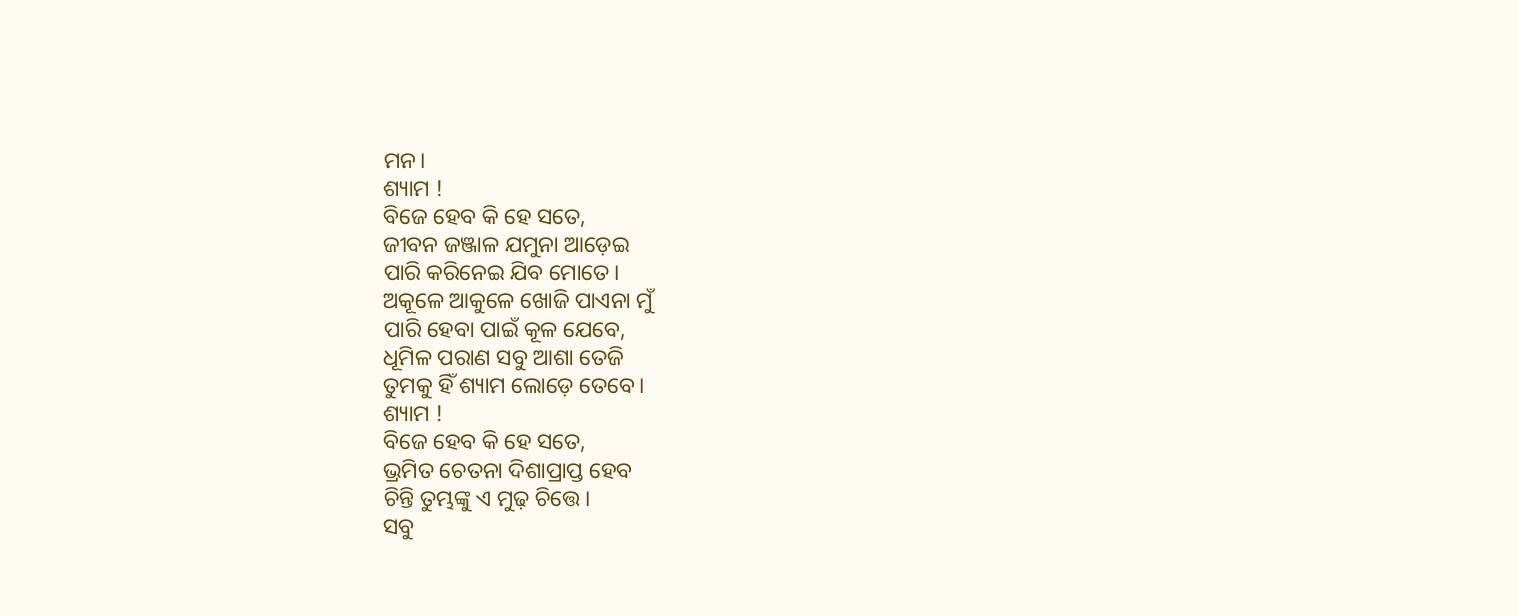ମନ।
ଶ୍ୟାମ !
ବିଜେ ହେବ କି ହେ ସତେ,
ଜୀବନ ଜଞ୍ଜାଳ ଯମୁନା ଆଡ଼େଇ
ପାରି କରିନେଇ ଯିବ ମୋତେ।
ଅକୂଳେ ଆକୁଳେ ଖୋଜି ପାଏନା ମୁଁ
ପାରି ହେବା ପାଇଁ କୂଳ ଯେବେ,
ଧୂମିଳ ପରାଣ ସବୁ ଆଶା ତେଜି
ତୁମକୁ ହିଁ ଶ୍ୟାମ ଲୋଡ଼େ ତେବେ।
ଶ୍ୟାମ !
ବିଜେ ହେବ କି ହେ ସତେ,
ଭ୍ରମିତ ଚେତନା ଦିଶାପ୍ରାପ୍ତ ହେବ
ଚିନ୍ତି ତୁମ୍ଭଙ୍କୁ ଏ ମୁଢ଼ ଚିତ୍ତେ।
ସବୁ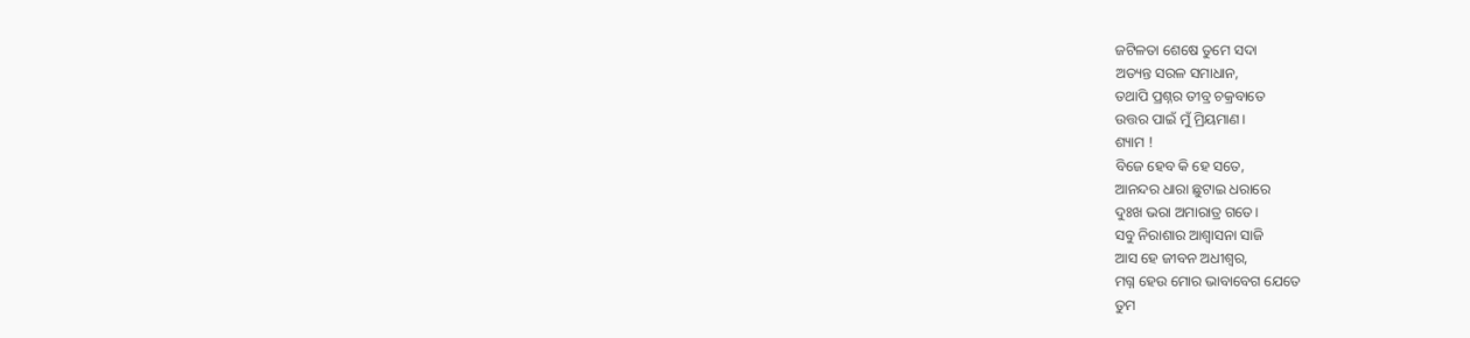ଜଟିଳତା ଶେଷେ ତୁମେ ସଦା
ଅତ୍ୟନ୍ତ ସରଳ ସମାଧାନ,
ତଥାପି ପ୍ରଶ୍ନର ତୀବ୍ର ଚକ୍ରବାତେ
ଉତ୍ତର ପାଇଁ ମୁଁ ମ୍ରିୟମାଣ।
ଶ୍ୟାମ !
ବିଜେ ହେବ କି ହେ ସତେ,
ଆନନ୍ଦର ଧାରା ଛୁଟାଇ ଧରାରେ
ଦୁଃଖ ଭରା ଅମାରାତ୍ର ଗତେ।
ସବୁ ନିରାଶାର ଆଶ୍ୱାସନା ସାଜି
ଆସ ହେ ଜୀବନ ଅଧୀଶ୍ଵର,
ମଗ୍ନ ହେଉ ମୋର ଭାବାବେଗ ଯେତେ
ତୁମ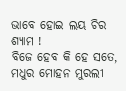ଭାବେ ହୋଇ ଲୟ ଚିର
ଶ୍ୟାମ !
ବିଜେ ହେବ କି ହେ ସତେ,
ମଧୁର ମୋହନ ମୁରଲୀ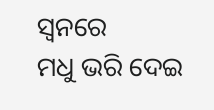ସ୍ୱନରେ
ମଧୁ ଭରି ଦେଇ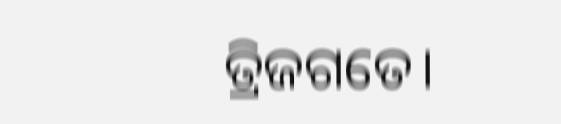ତ୍ରିଜଗତେ।